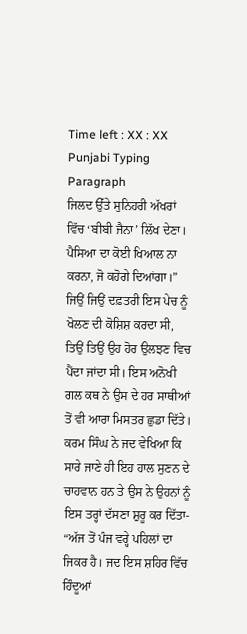Time left : XX : XX
Punjabi Typing Paragraph
ਜਿਲਦ ਉੱਤੇ ਸੁਨਿਹਰੀ ਅੱਖਰਾਂ ਵਿੱਚ ‘ਬੀਬੀ ਜੈਨਾ’ ਲਿੱਖ ਦੇਣਾ। ਪੈਸਿਆ ਦਾ ਕੋਈ ਖਿਆਲ ਨਾ ਕਰਨਾ, ਜੋ ਕਹੋਗੇ ਦਿਆਂਗਾ।” ਜਿਉਂ ਜਿਉਂ ਦਫ਼ਤਰੀ ਇਸ ਪੇਚ ਨੂੰ ਖੋਲਣ ਦੀ ਕੋਸ਼ਿਸ਼ ਕਰਦਾ ਸੀ, ਤਿਉਂ ਤਿਉਂ ਉਹ ਹੋਰ ਉਲਝਣ ਵਿਚ ਪੈਂਦਾ ਜਾਂਦਾ ਸੀ। ਇਸ ਅਨੋਖੀ ਗਲ ਕਥ ਨੇ ਉਸ ਦੇ ਹਰ ਸਾਥੀਆਂ ਤੋਂ ਵੀ ਆਰਾ ਮਿਸਤਰ ਛੁਡਾ ਦਿੱਤੇ। ਕਰਮ ਸਿੰਘ ਨੇ ਜਦ ਵੇਖਿਆ ਕਿ ਸਾਰੇ ਜਾਣੇ ਹੀ ਇਹ ਹਾਲ ਸੁਣਨ ਦੇ ਚਾਹਵਾਨ ਹਨ ਤੇ ਉਸ ਨੇ ਉਹਨਾਂ ਨੂੰ ਇਸ ਤਰ੍ਹਾਂ ਦੱਸਣਾ ਸ਼ੁਰੂ ਕਰ ਦਿੱਤਾ- “ਅੱਜ ਤੋਂ ਪੰਜ ਵਰ੍ਹੇ ਪਹਿਲਾਂ ਦਾ ਜਿਕਰ ਹੈ। ਜਦ ਇਸ ਸ਼ਹਿਰ ਵਿੱਚ ਹਿੰਦੂਆਂ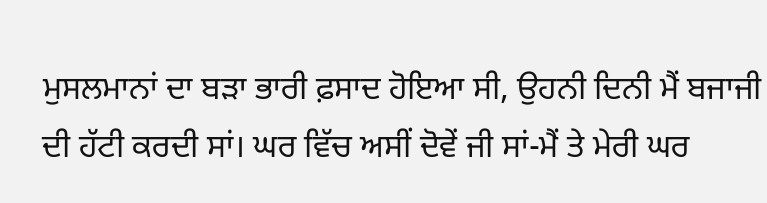ਮੁਸਲਮਾਨਾਂ ਦਾ ਬੜਾ ਭਾਰੀ ਫ਼ਸਾਦ ਹੋਇਆ ਸੀ, ਉਹਨੀ ਦਿਨੀ ਮੈਂ ਬਜਾਜੀ ਦੀ ਹੱਟੀ ਕਰਦੀ ਸਾਂ। ਘਰ ਵਿੱਚ ਅਸੀਂ ਦੋਵੇਂ ਜੀ ਸਾਂ-ਮੈਂ ਤੇ ਮੇਰੀ ਘਰ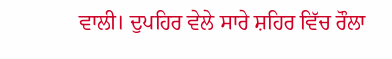ਵਾਲੀ। ਦੁਪਹਿਰ ਵੇਲੇ ਸਾਰੇ ਸ਼ਹਿਰ ਵਿੱਚ ਰੌਲਾ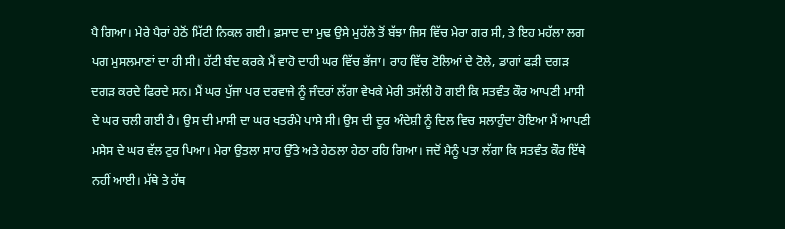ਪੈ ਗਿਆ। ਮੇਰੇ ਪੈਰਾਂ ਹੇਠੋਂ ਮਿੱਟੀ ਨਿਕਲ ਗਈ। ਫ਼ਸਾਦ ਦਾ ਮੁਢ ਉਸੇ ਮੁਹੱਲੇ ਤੋਂ ਬੱਝਾ ਜਿਸ ਵਿੱਚ ਮੇਰਾ ਗਰ ਸੀ, ਤੇ ਇਹ ਮਹੱਲਾ ਲਗ ਪਗ ਮੁਸਲਮਾਣਾਂ ਦਾ ਹੀ ਸੀ। ਹੱਟੀ ਬੰਦ ਕਰਕੇ ਮੈਂ ਵਾਹੋ ਦਾਹੀ ਘਰ ਵਿੱਚ ਭੱਜਾ। ਰਾਹ ਵਿੱਚ ਟੋਲਿਆਂ ਦੇ ਟੋਲੇ, ਡਾਗਾਂ ਫੜੀ ਦਗੜ ਦਗੜ ਕਰਦੇ ਫਿਰਦੇ ਸਨ। ਮੈਂ ਘਰ ਪੁੱਜਾ ਪਰ ਦਰਵਾਜੇ ਨੂੰ ਜੰਦਰਾਂ ਲੱਗਾ ਵੇਖਕੇ ਮੇਰੀ ਤਸੱਲੀ ਹੋ ਗਈ ਕਿ ਸਤਵੰਤ ਕੌਰ ਆਪਣੀ ਮਾਸੀ ਦੇ ਘਰ ਚਲੀ ਗਈ ਹੈ। ਉਸ ਦੀ ਮਾਸੀ ਦਾ ਘਰ ਖਤਰੰਮੇ ਪਾਸੇ ਸੀ। ਉਸ ਦੀ ਦੂਰ ਅੰਦੇਸ਼ੀ ਨੂੰ ਦਿਲ ਵਿਚ ਸਲਾਹੁੰਦਾ ਹੋਇਆ ਮੈਂ ਆਪਣੀ ਮਸੇਸ ਦੇ ਘਰ ਵੱਲ ਟੁਰ ਪਿਆ। ਮੇਰਾ ਉਤਲਾ ਸਾਹ ਉੱਤੇ ਅਤੇ ਹੇਠਲਾ ਹੇਠਾ ਰਹਿ ਗਿਆ। ਜਦੋਂ ਮੈਨੂੰ ਪਤਾ ਲੱਗਾ ਕਿ ਸਤਵੰਤ ਕੌਰ ਇੱਥੇ ਨਹੀਂ ਆਈ। ਮੱਥੇ ਤੇ ਹੱਥ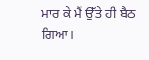ਮਾਰ ਕੇ ਮੈਂ ਉੱਤੇ ਹੀ ਬੈਠ ਗਿਆ।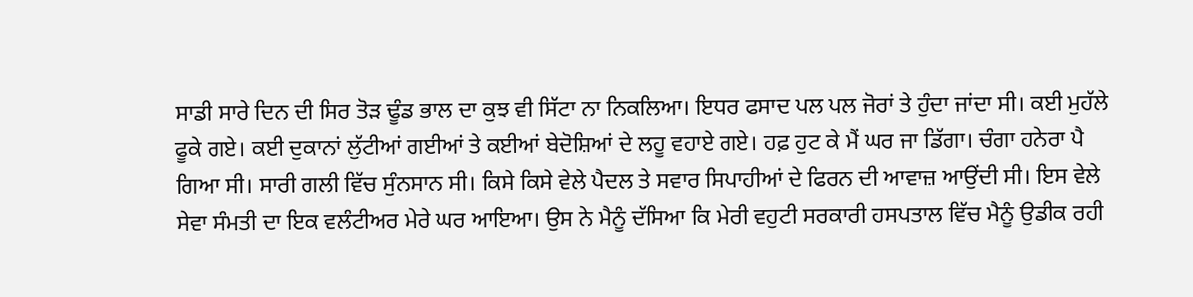ਸਾਡੀ ਸਾਰੇ ਦਿਨ ਦੀ ਸਿਰ ਤੋੜ ਢੂੰਡ ਭਾਲ ਦਾ ਕੁਝ ਵੀ ਸਿੱਟਾ ਨਾ ਨਿਕਲਿਆ। ਇਧਰ ਫਸਾਦ ਪਲ ਪਲ ਜੋਰਾਂ ਤੇ ਹੁੰਦਾ ਜਾਂਦਾ ਸੀ। ਕਈ ਮੁਹੱਲੇ ਫੂਕੇ ਗਏ। ਕਈ ਦੁਕਾਨਾਂ ਲੁੱਟੀਆਂ ਗਈਆਂ ਤੇ ਕਈਆਂ ਬੇਦੋਸ਼ਿਆਂ ਦੇ ਲਹੂ ਵਹਾਏ ਗਏ। ਹਫ਼ ਹੁਟ ਕੇ ਮੈਂ ਘਰ ਜਾ ਡਿੱਗਾ। ਚੰਗਾ ਹਨੇਰਾ ਪੈ ਗਿਆ ਸੀ। ਸਾਰੀ ਗਲੀ ਵਿੱਚ ਸੁੰਨਸਾਨ ਸੀ। ਕਿਸੇ ਕਿਸੇ ਵੇਲੇ ਪੈਦਲ ਤੇ ਸਵਾਰ ਸਿਪਾਹੀਆਂ ਦੇ ਫਿਰਨ ਦੀ ਆਵਾਜ਼ ਆਉਂਦੀ ਸੀ। ਇਸ ਵੇਲੇ ਸੇਵਾ ਸੰਮਤੀ ਦਾ ਇਕ ਵਲੰਟੀਅਰ ਮੇਰੇ ਘਰ ਆਇਆ। ਉਸ ਨੇ ਮੈਨੂੰ ਦੱਸਿਆ ਕਿ ਮੇਰੀ ਵਹੁਟੀ ਸਰਕਾਰੀ ਹਸਪਤਾਲ ਵਿੱਚ ਮੈਨੂੰ ਉਡੀਕ ਰਹੀ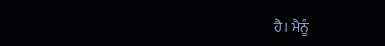ਹੈ। ਮੈਨੂੰ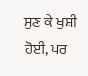ਸੁਣ ਕੇ ਖੁਸ਼ੀ ਹੋਈ, ਪਰ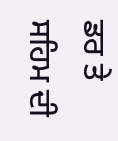ਡਰ ਤੇ ਸਹਿਮ ਦੀ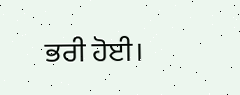ਭਰੀ ਹੋਈ।